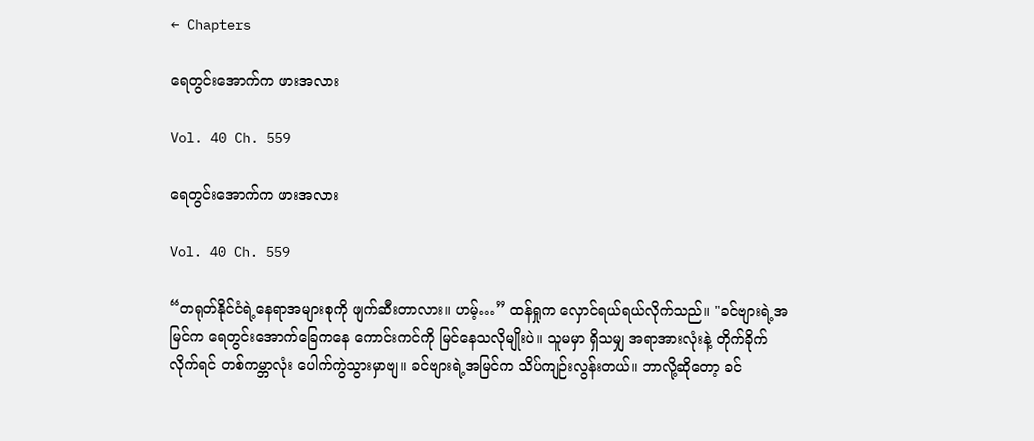← Chapters

ရေတွင်းအောက်က ဖားအလား

Vol. 40 Ch. 559

ရေတွင်းအောက်က ဖားအလား

Vol. 40 Ch. 559

“တရုတ်နိုင်ငံရဲ့နေရာအများစုကို ဖျက်ဆီးတာလား။ ဟမ့်…” ထန်ရှုက လှောင်ရယ်ရယ်လိုက်သည်။ "ခင်ဗျားရဲ့အမြင်က ရေတွင်းအောက်ခြေကနေ ကောင်းကင်ကို မြင်နေသလိုမျိုးပဲ။ သူမမှာ ရှိသမျှ အရာအားလုံးနဲ့ တိုက်ခိုက်လိုက်ရင် တစ်ကမ္ဘာလုံး ပေါက်ကွဲသွားမှာဗျ။ ခင်ဗျားရဲ့အမြင်က သိပ်ကျဉ်းလွန်းတယ်။ ဘာလို့ဆိုတော့ ခင်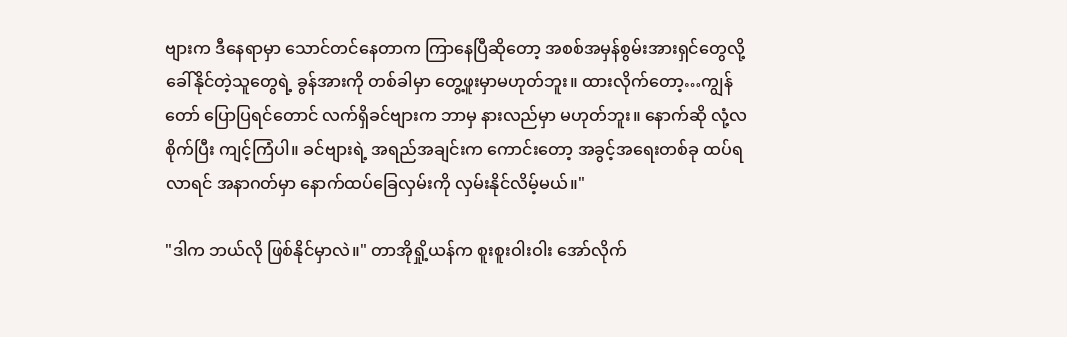ဗျားက ဒီနေရာမှာ သောင်တင်နေတာက ကြာနေပြီဆိုတော့ အစစ်အမှန်စွမ်းအားရှင်တွေလို့ ခေါ်နိုင်တဲ့သူတွေရဲ့ ခွန်အားကို တစ်ခါမှာ တွေ့ဖူးမှာမဟုတ်ဘူး။ ထားလိုက်တော့…ကျွန်တော် ပြောပြရင်တောင် လက်ရှိခင်ဗျားက ဘာမှ နားလည်မှာ မဟုတ်ဘူး။ နောက်ဆို လုံ့လစိုက်ပြီး ကျင့်ကြံပါ။ ခင်ဗျားရဲ့ အရည်အချင်းက ကောင်းတော့ အခွင့်အရေးတစ်ခု ထပ်ရလာရင် အနာဂတ်မှာ နောက်ထပ်ခြေလှမ်းကို လှမ်းနိုင်လိမ့်မယ်။"

"ဒါက ဘယ်လို ဖြစ်နိုင်မှာလဲ။" တာအိုရှို့ယန်က စူးစူးဝါးဝါး အော်လိုက်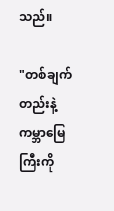သည်။

"တစ်ချက်တည်းနဲ့ ကမ္ဘာမြေကြီးကို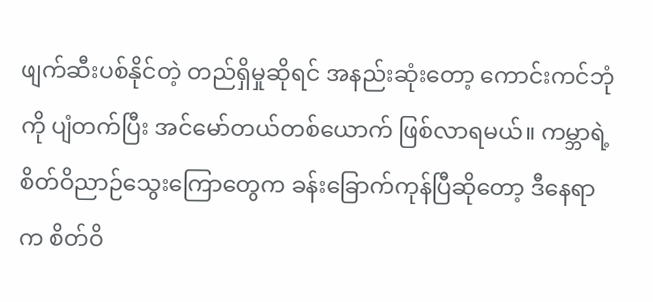ဖျက်ဆီးပစ်နိုင်တဲ့ တည်ရှိမှုဆိုရင် အနည်းဆုံးတော့ ကောင်းကင်ဘုံကို ပျံတက်ပြီး အင်မော်တယ်တစ်ယောက် ဖြစ်လာရမယ်။ ကမ္ဘာရဲ့စိတ်ဝိညာဉ်သွေးကြောတွေက ခန်းခြောက်ကုန်ပြီဆိုတော့ ဒီနေရာက စိတ်ဝိ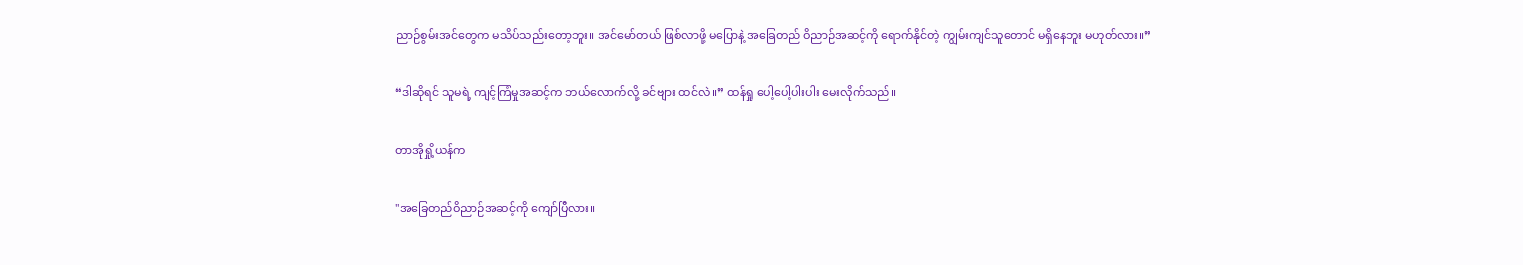ညာဉ်စွမ်းအင်တွေက မသိပ်သည်းတော့ဘူး။ အင်မော်တယ် ဖြစ်လာဖို့ မပြောနဲ့ အခြေတည် ဝိညာဉ်အဆင့်ကို ရောက်နိုင်တဲ့ ကျွမ်းကျင်သူတောင် မရှိနေဘူး မဟုတ်လား။”

“ဒါဆိုရင် သူမရဲ့ ကျင့်ကြံမှုအဆင့်က ဘယ်လောက်လို့ ခင်ဗျား ထင်လဲ။” ထန်ရှု ပေါ့ပေါ့ပါးပါး မေးလိုက်သည်။

တာအိုရှို့ယန်က

"အခြေတည်ဝိညာဉ်အဆင့်ကို ကျော်ပြီလား။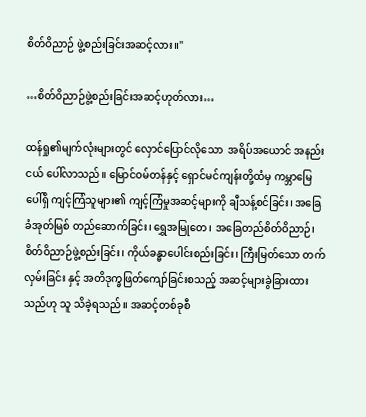စိတ်ဝိညာဉ် ဖွဲ့စည်းခြင်းအဆင့်လား။"

…စိတ်ဝိညာဉ်ဖွဲ့စည်းခြင်းအဆင့်ဟုတ်လား…

ထန်ရှု၏မျက်လုံးများတွင် လှောင်ပြောင်လိုသော  အရိပ်အယောင် အနည်းငယ် ပေါ်လာသည်။ မြောင်ဝမ်တန်နှင့် ရှောင်မင်ကျန်းတို့ထံမှ ကမ္ဘာမြေပေါ်ရှိ ကျင့်ကြံသူများ၏ ကျင့်ကြံမှုအဆင့်များကို ချီသန့်စင်ခြင်း၊ အခြေခံအုတ်မြစ် တည်ဆောက်ခြင်း၊ ရွှေအမြုတေ၊ အခြေတည်စိတ်ဝိညာဉ်၊ စိတ်ဝိညာဉ်ဖွဲ့စည်းခြင်း၊ ကိုယ်ခန္ဓာပေါင်းစည်းခြင်း၊ ကြီးမြတ်သော တက်လှမ်းခြင်း နှင့် အတိဒုက္ခဖြတ်ကျော်ခြင်းစသည့် အဆင့်များခွဲခြားထားသည်ဟု သူ သိခဲ့ရသည်။ အဆင့်တစ်ခုစီ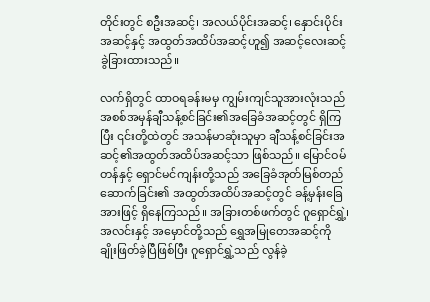တိုင်းတွင် စဦးအဆင့်၊ အလယ်ပိုင်းအဆင့်၊ နှောင်းပိုင်းအဆင့်နှင့် အထွတ်အထိပ်အဆင့်ဟူ၍ အဆင့်လေးဆင့် ခွဲခြားထားသည်။

လက်ရှိတွင် ထာဝရခန်းမမှ ကျွမ်းကျင်သူအားလုံးသည် အစစ်အမှန်ချီသန့်စင်ခြင်း၏အခြေခံအဆင့်တွင် ရှိကြပြီး ၎င်းတို့ထဲတွင် အသန်မာဆုံးသူမှာ ချီသန့်စင်ခြင်းအဆင့်၏အထွတ်အထိပ်အဆင့်သာ ဖြစ်သည်။ မြောင်ဝမ်တန်နှင့် ရှောင်မင်ကျန်းတို့သည် အခြေခံအုတ်မြစ်တည်ဆောက်ခြင်း၏ အထွတ်အထိပ်အဆင့်တွင် ခန့်မှန်းခြေအားဖြင့် ရှိနေကြသည်။ အခြားတစ်ဖက်တွင် ဂူရှောင်ရွှဲ့၊ အလင်းနှင့် အမှောင်တို့သည် ရွှေအမြုတေအဆင့်ကို ချိုးဖြတ်ခဲ့ပြီဖြစ်ပြီး ဂူရှောင်ရွှဲ့သည် လွန်ခဲ့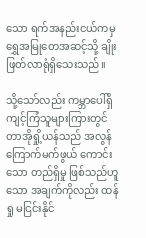သော ရက်အနည်းငယ်ကမှ ရွှေအမြုတေအဆင့်သို့ ချိုးဖြတ်လာရုံရှိသေးသည်။

သို့သော်လည်း ကမ္ဘာပေါ်ရှိ ကျင့်ကြံသူများကြားတွင် တာအိုရှို့ယန်သည် အလွန်ကြောက်မက်ဖွယ် ကောင်းသော တည်ရှိမှု ဖြစ်သည်ဟူသော အချက်ကိုလည်း ထန်ရှု မငြင်းနိုင်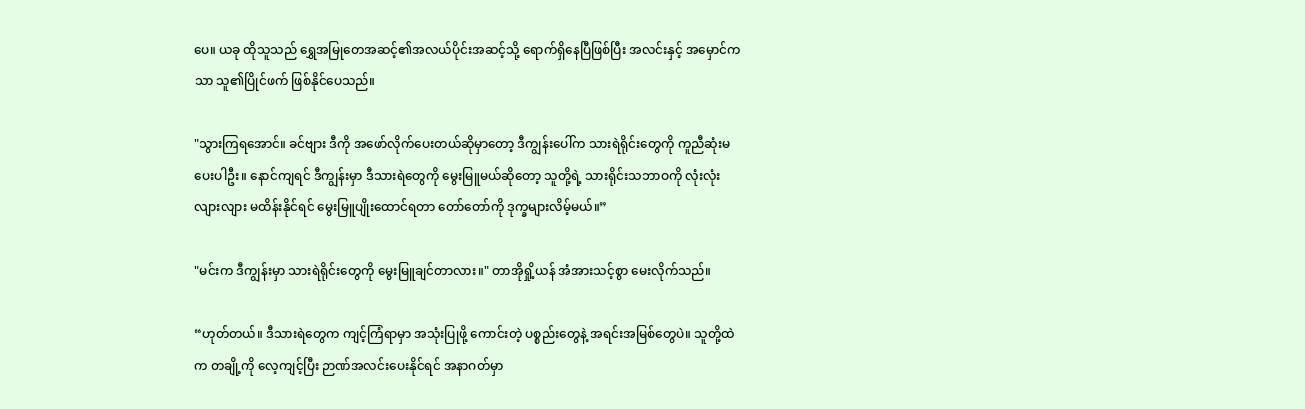ပေ။ ယခု ထိုသူသည် ရွှေအမြုတေအဆင့်၏အလယ်ပိုင်းအဆင့်သို့ ရောက်ရှိနေပြီဖြစ်ပြီး အလင်းနှင့် အမှောင်ကသာ သူ၏ပြိုင်ဖက် ဖြစ်နိုင်ပေသည်။

"သွားကြရအောင်။ ခင်ဗျား ဒီကို အဖော်လိုက်ပေးတယ်ဆိုမှာတော့ ဒီကျွန်းပေါ်က သားရဲရိုင်းတွေကို ကူညီဆုံးမပေးပါဦး။ နောင်ကျရင် ဒီကျွန်းမှာ ဒီသားရဲတွေကို မွေးမြူမယ်ဆိုတော့ သူတို့ရဲ့ သားရိုင်းသဘာဝကို လုံးလုံးလျားလျား မထိန်းနိုင်ရင် မွေးမြူပျိုးထောင်ရတာ တော်တော်ကို ဒုက္ခများလိမ့်မယ်။”

"မင်းက ဒီကျွန်းမှာ သားရဲရိုင်းတွေကို မွေးမြူချင်တာလား။" တာအိုရှို့ယန် အံအားသင့်စွာ မေးလိုက်သည်။

“ဟုတ်တယ်။ ဒီသားရဲတွေက ကျင့်ကြံရာမှာ အသုံးပြုဖို့ ကောင်းတဲ့ ပစ္စည်းတွေနဲ့ အရင်းအမြစ်တွေပဲ။ သူတို့ထဲက တချို့ကို လေ့ကျင့်ပြီး ဉာဏ်အလင်းပေးနိုင်ရင် အနာဂတ်မှာ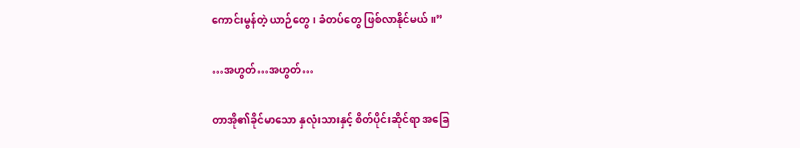ကောင်းမွန်တဲ့ ယာဉ်တွေ၊ ခံတပ်တွေ ဖြစ်လာနိုင်မယ်။”

…အဟွတ်…အဟွတ်…

တာအို၏ခိုင်မာသော နှလုံးသားနှင့် စိတ်ပိုင်းဆိုင်ရာ အခြေ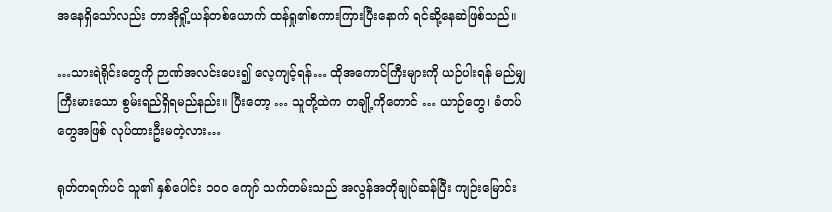အနေရှိသော်လည်း တာအိုရှို့ယန်တစ်ယောက် ထန်ရှု၏စကားကြားပြီးနောက် ရင်ဆို့နေဆဲဖြစ်သည်။

…သားရဲရိုင်းတွေကို ဉာဏ်အလင်းပေး၍ လေ့ကျင့်ရန်… ထိုအကောင်ကြီးများကို ယဉ်ပါးရန် မည်မျှ ကြီးမားသော စွမ်းရည်ရှိရမည်နည်း။ ပြီးတော့ … သူတို့ထဲက တချို့ကိုတောင် … ယာဉ်တွေ၊ ခံတပ်တွေအဖြစ် လုပ်ထားဦးမတဲ့လား…

ရုတ်တရက်ပင် သူ၏ နှစ်ပေါင်း ၁၀၀ ကျော် သက်တမ်းသည် အလွန်အတိုချုပ်ဆန်ပြီး ကျဉ်းမြောင်း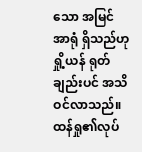သော အမြင်အာရုံ ရှိသည်ဟု ရှို့ယန် ရုတ်ချည်းပင် အသိဝင်လာသည်။ ထန်ရှု၏လုပ်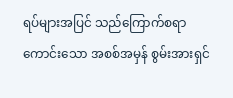ရပ်များအပြင် သည်ကြောက်စရာကောင်းသော အစစ်အမှန် စွမ်းအားရှင်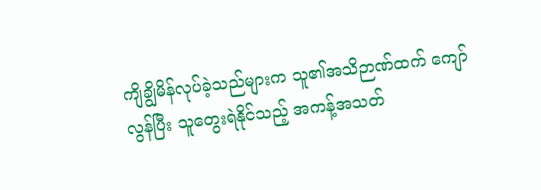ကျိချွိမိန်လုပ်ခဲ့သည်များက သူ၏အသိဉာဏ်ထက် ကျော်လွန်ပြီး သူတွေးရဲနိုင်သည့် အကန့်အသတ်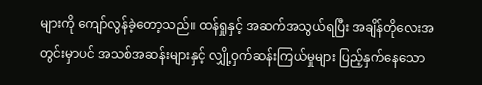များကို ကျော်လွန်ခဲ့တော့သည်။ ထန်ရှုနှင့် အဆက်အသွယ်ရပြီး အချိန်တိုလေးအတွင်းမှာပင် အသစ်အဆန်းများနှင့် လျှို့ဝှက်ဆန်းကြယ်မှုများ ပြည့်နှက်နေသော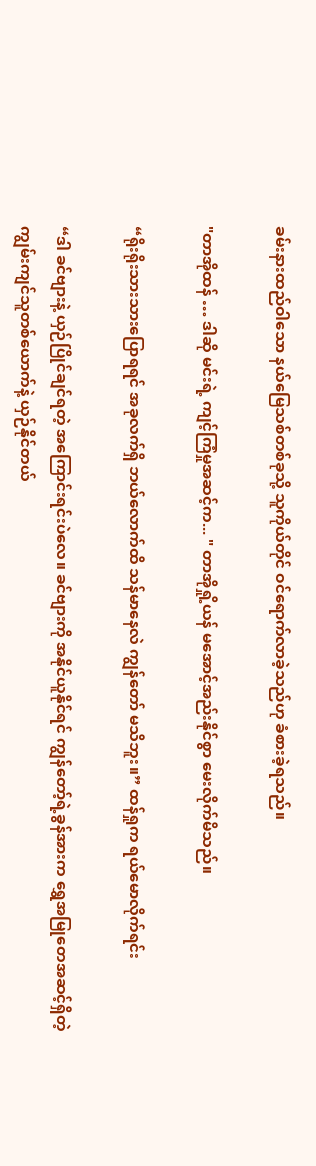ခမ်းနားထည်ဝါသော နယ်မြေသစ်တစ်ခုသို့ သူကိုယ်တိုင် ဝင်ရောက်လာခဲ့သည်ဟု ခံစားခဲ့ရသည်။

"တာအိုထန် … ဒါဆို မင်းရဲ့ ကျင့်ကြံမှုအဆင့်က... " တာအိုရှို့ယန် မအောင့်အည်းနိုင်စွာ မေးလိုက်မိသည်။

“ရိုးရိုးသားသားပြောရရင် အခုလက်ရှိ ဘယ်လောက်ထိ သန်မာနေလဲ ကျွန်တော် မသိဘူး။” ထန်ရှုက ရယ်မောလိုက်ရင်း

“ဒါ ခင်ဗျားနဲ့ ယှဉ်ပြိုင်ချင်ရတဲ့ အကြောင်းရင်းပဲလေ။ ခင်ဗျားကို အနိုင်ယူနိုင်ရင် ကျွန်တော့်ရဲ့ခွန်အားက ရွှေအမြုတေအဆင့်ရှိတဲ့ ကျွမ်းကျင်သူတစ်ယောက်နဲ့ ယှဉ်နိုင်တယ်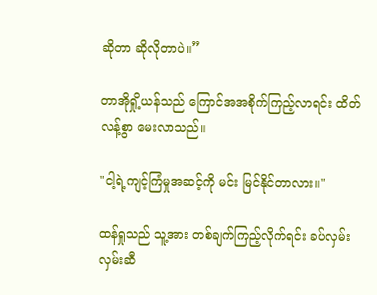ဆိုတာ ဆိုလိုတာပဲ။”

တာအိုရှို့ယန်သည် ကြောင်အအစိုက်ကြည့်လာရင်း ထိတ်လန့်စွာ မေးလာသည်။

"ငါ့ရဲ့ကျင့်ကြံမှုအဆင့်ကို မင်း မြင်နိုင်တာလား။"

ထန်ရှုသည် သူ့အား တစ်ချက်ကြည့်လိုက်ရင်း ခပ်လှမ်းလှမ်းဆီ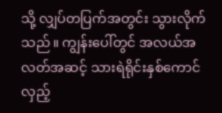သို့ လျှပ်တပြက်အတွင်း သွားလိုက်သည်။ ကျွန်းပေါ်တွင် အလယ်အလတ်အဆင့် သားရဲရိုင်းနှစ်ကောင် လှည့်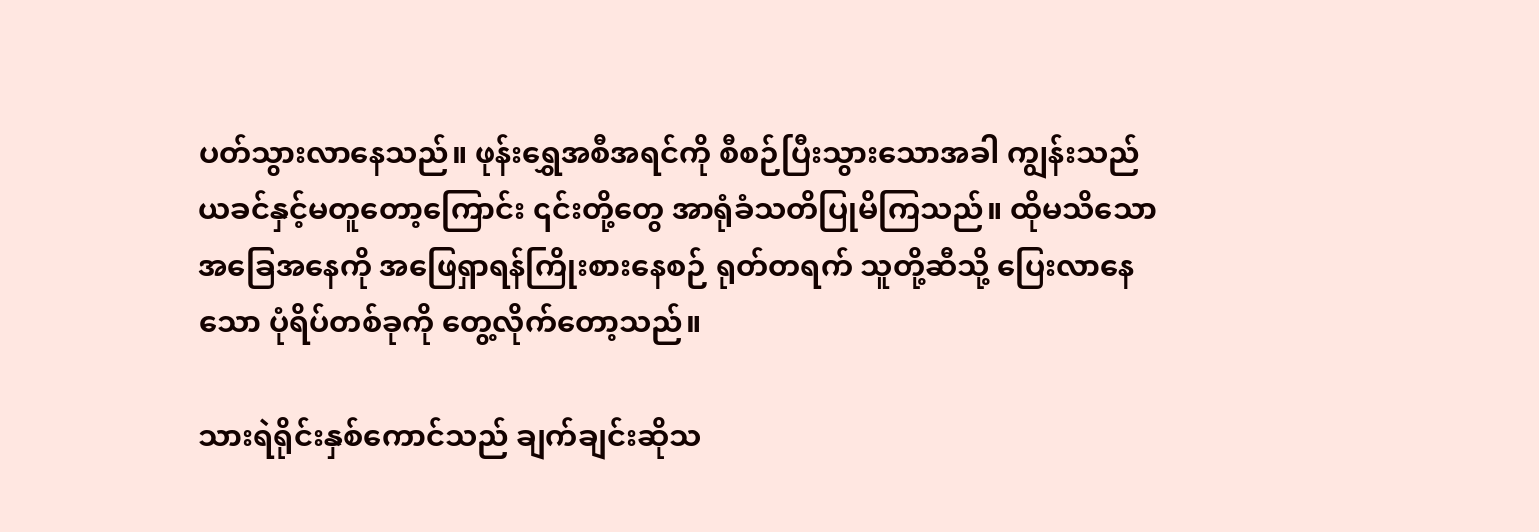ပတ်သွားလာနေသည်။ ဖုန်းရွှေအစီအရင်ကို စီစဉ်ပြီးသွားသောအခါ ကျွန်းသည် ယခင်နှင့်မတူတော့ကြောင်း ၎င်းတို့တွေ အာရုံခံသတိပြုမိကြသည်။ ထိုမသိသော အခြေအနေကို အဖြေရှာရန်ကြိုးစားနေစဉ် ရုတ်တရက် သူတို့ဆီသို့ ပြေးလာနေသော ပုံရိပ်တစ်ခုကို တွေ့လိုက်တော့သည်။

သားရဲရိုင်းနှစ်ကောင်သည် ချက်ချင်းဆိုသ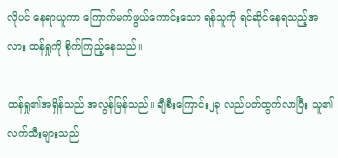လိုပင် နေရာယူကာ ကြောက်မက်ဖွယ်ကောင်းသော ရန်သူကို ရင်ဆိုင်နေရသည့်အလား ထန်ရှုကို စိုက်ကြည့်နေသည်။

ထန်ရှု၏အရှိန်သည် အလွန်မြန်သည်။ ချီစီးကြောင်း၂ခု လည်ပတ်ထွက်လာပြီး သူ၏လက်သီးများသည်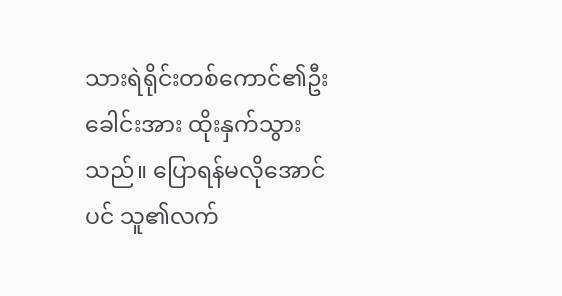သားရဲရိုင်းတစ်ကောင်၏ဦးခေါင်းအား ထိုးနှက်သွားသည်။ ပြောရန်မလိုအောင်ပင် သူ၏လက်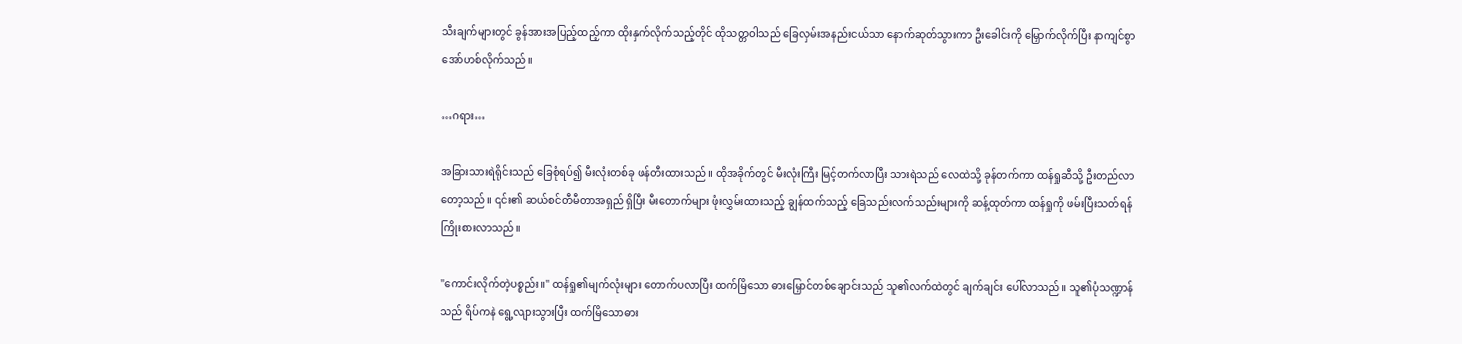သီးချက်များတွင် ခွန်အားအပြည့်ထည့်ကာ ထိုးနှက်လိုက်သည့်တိုင် ထိုသတ္တဝါသည် ခြေလှမ်းအနည်းငယ်သာ နောက်ဆုတ်သွားကာ ဦးခေါင်းကို မြှောက်လိုက်ပြီး နာကျင်စွာ အော်ဟစ်လိုက်သည်။

…ဂရား…

အခြားသားရဲရိုင်းသည် ခြေစုံရပ်၍ မီးလုံးတစ်ခု ဖန်တီးထားသည်။ ထိုအခိုက်တွင် မီးလုံးကြီး မြင့်တက်လာပြီး သားရဲသည် လေထဲသို့ ခုန်တက်ကာ ထန်ရှုဆီသို့ ဦးတည်လာတော့သည်။ ၎င်း၏ ဆယ်စင်တီမီတာအရှည် ရှိပြီး မီးတောက်များ ဖုံးလွှမ်းထားသည့် ချွန်ထက်သည့် ခြေသည်းလက်သည်းများကို ဆန့်ထုတ်ကာ ထန်ရှုကို ဖမ်းပြီးသတ်ရန် ကြိုးစားလာသည်။

"ကောင်းလိုက်တဲ့ပစ္စည်း။" ထန်ရှု၏မျက်လုံးများ တောက်ပလာပြီး ထက်မြိသော ဓားမြှောင်တစ်ချောင်းသည် သူ၏လက်ထဲတွင် ချက်ချင်း ပေါ်လာသည်။ သူ၏ပုံသဏ္ဍာန်သည် ရိပ်ကနဲ ရွေ့လျားသွားပြီး ထက်မြိသောဓား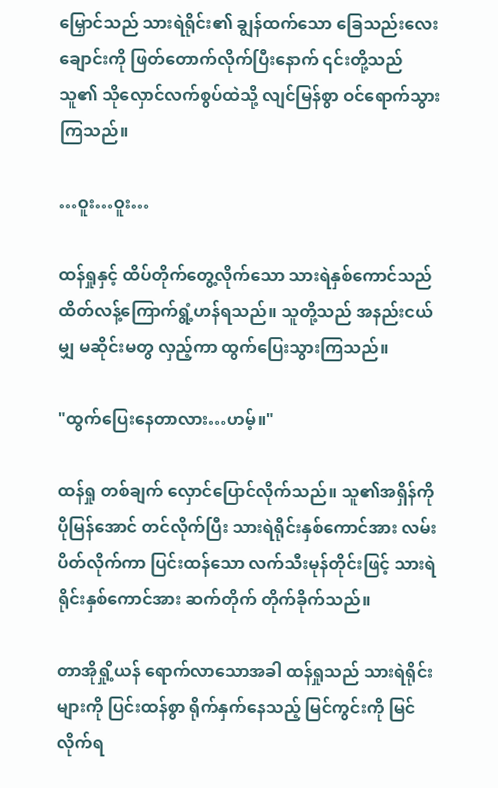မြှောင်သည် သားရဲရိုင်း၏ ချွန်ထက်သော ခြေသည်းလေးချောင်းကို ဖြတ်တောက်လိုက်ပြီးနောက် ၎င်းတို့သည် သူ၏ သိုလှောင်လက်စွပ်ထဲသို့ လျင်မြန်စွာ ဝင်ရောက်သွားကြသည်။

…ဝူး…ဝူး…

ထန်ရှုနှင့် ထိပ်တိုက်တွေ့လိုက်သော သားရဲနှစ်ကောင်သည် ထိတ်လန့်ကြောက်ရွံ့ဟန်ရသည်။ သူတို့သည် အနည်းငယ်မျှ မဆိုင်းမတွ လှည့်ကာ ထွက်ပြေးသွားကြသည်။

"ထွက်ပြေးနေတာလား…ဟမ့်။"

ထန်ရှု တစ်ချက် လှောင်ပြောင်လိုက်သည်။ သူ၏အရှိန်ကို ပိုမြန်အောင် တင်လိုက်ပြီး သားရဲရိုင်းနှစ်ကောင်အား လမ်းပိတ်လိုက်ကာ ပြင်းထန်သော လက်သီးမုန်တိုင်းဖြင့် သားရဲရိုင်းနှစ်ကောင်အား ဆက်တိုက် တိုက်ခိုက်သည်။

တာအိုရှို့ယန် ရောက်လာသောအခါ ထန်ရှုသည် သားရဲရိုင်းများကို ပြင်းထန်စွာ ရိုက်နှက်နေသည့် မြင်ကွင်းကို မြင်လိုက်ရ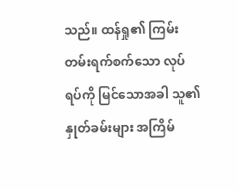သည်။ ထန်ရှု၏ ကြမ်းတမ်းရက်စက်သော လုပ်ရပ်ကို မြင်သောအခါ သူ၏နှုတ်ခမ်းများ အကြိမ်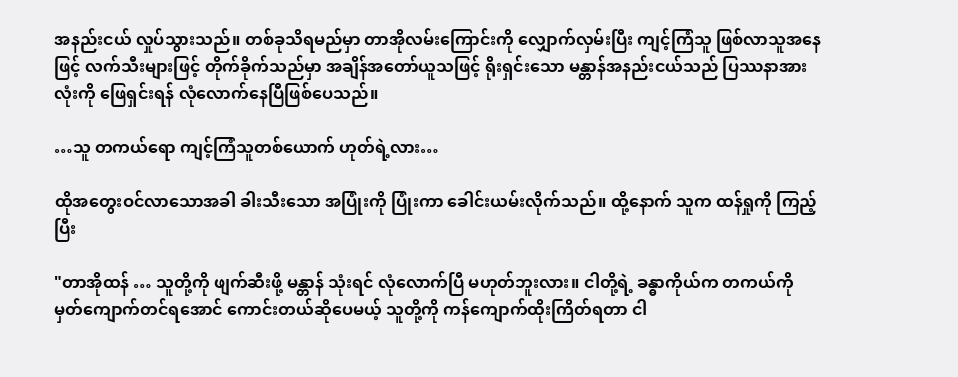အနည်းငယ် လှုပ်သွားသည်။ တစ်ခုသိရမည်မှာ တာအိုလမ်းကြောင်းကို လျှောက်လှမ်းပြီး ကျင့်ကြံသူ ဖြစ်လာသူအနေဖြင့် လက်သီးများဖြင့် တိုက်ခိုက်သည်မှာ အချိန်အတော်ယူသဖြင့် ရိုးရှင်းသော မန္တာန်အနည်းငယ်သည် ပြဿနာအားလုံးကို ဖြေရှင်းရန် လုံလောက်နေပြီဖြစ်ပေသည်။

…သူ တကယ်ရော ကျင့်ကြံသူတစ်ယောက် ဟုတ်ရဲ့လား…

ထိုအတွေးဝင်လာသောအခါ ခါးသီးသော အပြုံးကို ပြုံးကာ ခေါင်းယမ်းလိုက်သည်။ ထို့နောက် သူက ထန်ရှုကို ကြည့်ပြီး

"တာအိုထန် … သူတို့ကို ဖျက်ဆီးဖို့ မန္တာန် သုံးရင် လုံလောက်ပြီ မဟုတ်ဘူးလား။ ငါတို့ရဲ့ ခန္ဓာကိုယ်က တကယ်ကို မှတ်ကျောက်တင်ရအောင် ကောင်းတယ်ဆိုပေမယ့် သူတို့ကို ကန်ကျောက်ထိုးကြိတ်ရတာ ငါ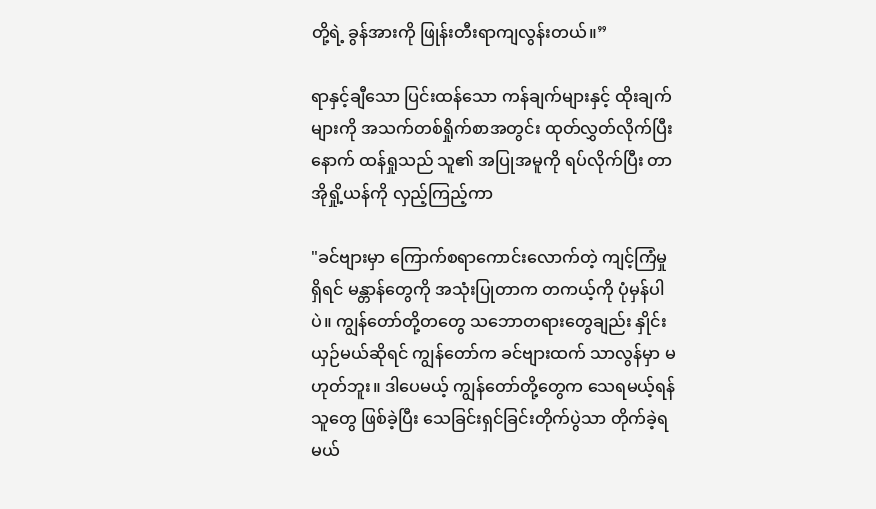တို့ရဲ့ ခွန်အားကို ဖြုန်းတီးရာကျလွန်းတယ်။”

ရာနှင့်ချီသော ပြင်းထန်သော ကန်ချက်များနှင့် ထိုးချက်များကို အသက်တစ်ရှိုက်စာအတွင်း ထုတ်လွှတ်လိုက်ပြီးနောက် ထန်ရှုသည် သူ၏ အပြုအမူကို ရပ်လိုက်ပြီး တာအိုရှို့ယန်ကို လှည့်ကြည့်ကာ

"ခင်ဗျားမှာ ကြောက်စရာကောင်းလောက်တဲ့ ကျင့်ကြံမှု ရှိရင် မန္တာန်တွေကို အသုံးပြုတာက တကယ့်ကို ပုံမှန်ပါပဲ။ ကျွန်တော်တို့တတွေ သဘောတရားတွေချည်း နှိုင်းယှဉ်မယ်ဆိုရင် ကျွန်တော်က ခင်ဗျားထက် သာလွန်မှာ မဟုတ်ဘူး။ ဒါပေမယ့် ကျွန်တော်တို့တွေက သေရမယ့်ရန်သူတွေ ဖြစ်ခဲ့ပြီး သေခြင်းရှင်ခြင်းတိုက်ပွဲသာ တိုက်ခဲ့ရမယ်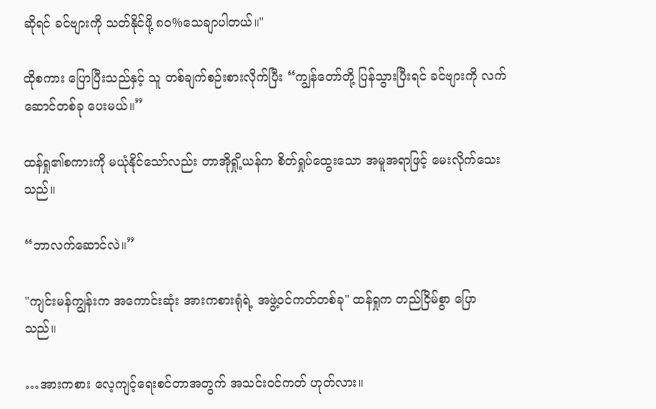ဆိုရင် ခင်ဗျားကို သတ်နိုင်ဖို့ ၈၀%သေချာပါတယ်။"

ထိုစကား ပြောပြီးသည်နှင့် သူ တစ်ချက်စဉ်းစားလိုက်ပြီး “ကျွန်တော်တို့ ပြန်သွားပြီးရင် ခင်ဗျားကို လက်ဆောင်တစ်ခု ပေးမယ်။”

ထန်ရှု၏စကားကို မယုံနိုင်သော်လည်း တာအိုရှို့ယန်က စိတ်ရှုပ်ထွေးသော အမူအရာဖြင့် မေးလိုက်သေးသည်။

“ဘာလက်ဆောင်လဲ။”

"ကျင်းမန်ကျွန်းက အကောင်းဆုံး အားကစားရုံရဲ့ အဖွဲ့ဝင်ကတ်တစ်ခု" ထန်ရှုက တည်ငြိမ်စွာ ပြောသည်။

…အားကစား လေ့ကျင့်ရေးစင်တာအတွက် အသင်းဝင်ကတ် ဟုတ်လား။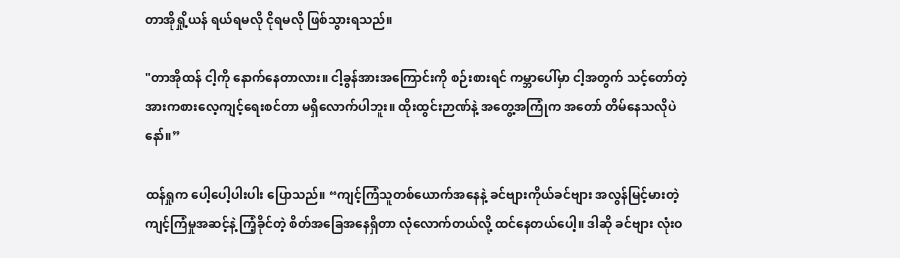တာအိုရှို့ယန် ရယ်ရမလို ငိုရမလို ဖြစ်သွားရသည်။

"တာအိုထန် ငါ့ကို နောက်နေတာလား။ ငါ့ခွန်အားအကြောင်းကို စဉ်းစားရင် ကမ္ဘာပေါ်မှာ ငါ့အတွက် သင့်တော်တဲ့ အားကစားလေ့ကျင့်ရေးစင်တာ မရှိလောက်ပါဘူး။ ထိုးထွင်းဉာဏ်နဲ့ အတွေ့အကြုံက အတော် တိမ်နေသလိုပဲနော်။”

ထန်ရှုက ပေါ့ပေါ့ပါးပါး ပြောသည်။ “ကျင့်ကြံသူတစ်ယောက်အနေနဲ့ ခင်ဗျားကိုယ်ခင်ဗျား အလွန်မြင့်မားတဲ့ ကျင့်ကြံမှုအဆင့်နဲ့ ကြံ့ခိုင်တဲ့ စိတ်အခြေအနေရှိတာ လုံလောက်တယ်လို့ ထင်နေတယ်ပေါ့။ ဒါဆို ခင်ဗျား လုံးဝ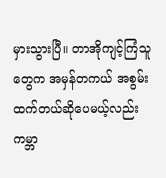မှားသွားပြီ။ တာအိုကျင့်ကြံသူတွေက အမှန်တကယ် အစွမ်းထက်တယ်ဆိုပေမယ့်လည်း ကမ္ဘာ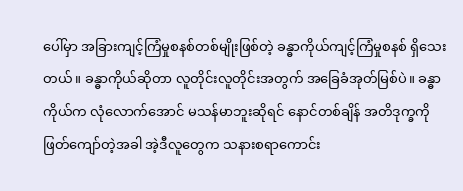ပေါ်မှာ အခြားကျင့်ကြံမှုစနစ်တစ်မျိုးဖြစ်တဲ့ ခန္ဓာကိုယ်ကျင့်ကြံမှုစနစ် ရှိသေးတယ်။ ခန္ဓာကိုယ်ဆိုတာ လူတိုင်းလူတိုင်းအတွက် အခြေခံအုတ်မြစ်ပဲ။ ခန္ဓာကိုယ်က လုံလောက်အောင် မသန်မာဘူးဆိုရင် နောင်တစ်ချိန် အတိဒုက္ခကို ဖြတ်ကျော်တဲ့အခါ အဲ့ဒီလူတွေက သနားစရာကောင်း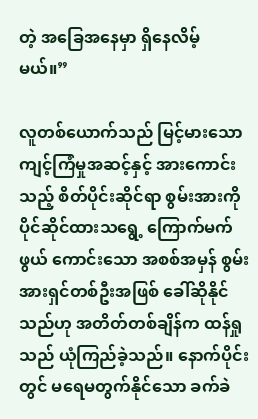တဲ့ အခြေအနေမှာ ရှိနေလိမ့်မယ်။”

လူတစ်ယောက်သည် မြင့်မားသော ကျင့်ကြံမှုအဆင့်နှင့် အားကောင်းသည့် စိတ်ပိုင်းဆိုင်ရာ စွမ်းအားကို ပိုင်ဆိုင်ထားသရွေ့ ကြောက်မက်ဖွယ် ကောင်းသော အစစ်အမှန် စွမ်းအားရှင်တစ်ဦးအဖြစ် ခေါ်ဆိုနိုင်သည်ဟု အတိတ်တစ်ချိန်က ထန်ရှုသည် ယုံကြည်ခဲ့သည်။ နောက်ပိုင်းတွင် မရေမတွက်နိုင်သော ခက်ခဲ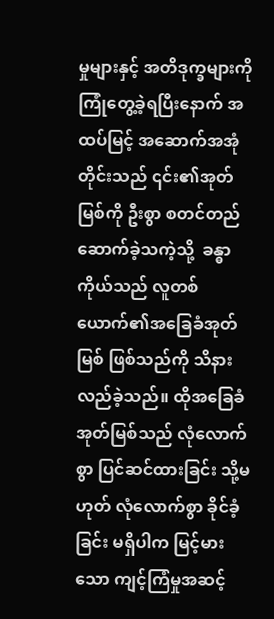မှုများနှင့် အတိဒုက္ခများကို ကြုံတွေ့ခဲ့ရပြီးနောက် အထပ်မြင့် အဆောက်အအုံတိုင်းသည် ၎င်း၏အုတ်မြစ်ကို ဦးစွာ စတင်တည်ဆောက်ခဲ့သကဲ့သို့  ခန္ဓာကိုယ်သည် လူတစ်ယောက်၏အခြေခံအုတ်မြစ် ဖြစ်သည်ကို သိနားလည်ခဲ့သည်။ ထိုအခြေခံအုတ်မြစ်သည် လုံလောက်စွာ ပြင်ဆင်ထားခြင်း သို့မဟုတ် လုံလောက်စွာ ခိုင်ခံ့ခြင်း မရှိပါက မြင့်မားသော ကျင့်ကြံမှုအဆင့်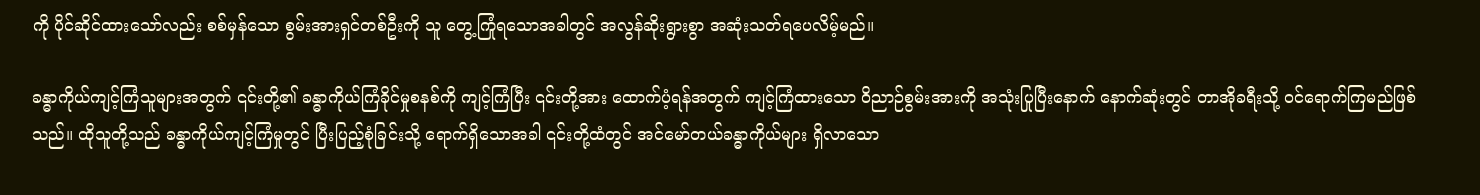ကို ပိုင်ဆိုင်ထားသော်လည်း စစ်မှန်သော စွမ်းအားရှင်တစ်ဦးကို သူ တွေ့ကြုံရသောအခါတွင် အလွန်ဆိုးရွားစွာ အဆုံးသတ်ရပေလိမ့်မည်။

ခန္ဓာကိုယ်ကျင့်ကြံသူများအတွက် ၎င်းတို့၏ ခန္ဓာကိုယ်ကြံခိုင်မှုစနစ်ကို ကျင့်ကြံပြီး ၎င်းတို့အား ထောက်ပံ့ရန်အတွက် ကျင့်ကြံထားသော ဝိညာဉ်စွမ်းအားကို အသုံးပြုပြီးနောက် နောက်ဆုံးတွင် တာအိုခရီးသို့ ဝင်ရောက်ကြမည်ဖြစ်သည်။ ထိုသူတို့သည် ခန္ဓာကိုယ်ကျင့်ကြံမှုတွင် ပြီးပြည့်စုံခြင်းသို့ ရောက်ရှိသောအခါ ၎င်းတို့ထံတွင် အင်မော်တယ်ခန္ဓာကိုယ်များ ရှိလာသော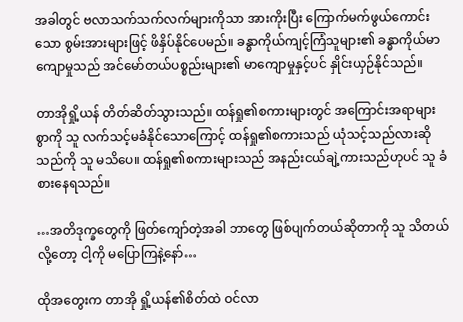အခါတွင် ဗလာသက်သက်လက်များကိုသာ အားကိုးပြီး ကြောက်မက်ဖွယ်ကောင်းသော စွမ်းအားများဖြင့် ဖိနှိပ်နိုင်ပေမည်။ ခန္ဓာကိုယ်ကျင့်ကြံသူများ၏ ခန္ဓာကိုယ်မာကျောမှုသည် အင်မော်တယ်ပစ္စည်းများ၏ မာကျောမှုနှင့်ပင် နှိုင်းယှဉ်နိုင်သည်။

တာအိုရှို့ယန် တိတ်ဆိတ်သွားသည်။ ထန်ရှု၏စကားများတွင် အကြောင်းအရာများစွာကို သူ လက်သင့်မခံနိုင်သောကြောင့် ထန်ရှု၏စကားသည် ယုံသင့်သည်လားဆိုသည်ကို သူ မသိပေ။ ထန်ရှု၏စကားများသည် အနည်းငယ်ချဲ့ကားသည်ဟုပင် သူ ခံစားနေရသည်။

…အတိဒုက္ခတွေကို ဖြတ်ကျော်တဲ့အခါ ဘာတွေ ဖြစ်ပျက်တယ်ဆိုတာကို သူ သိတယ်လို့တော့ ငါ့ကို မပြောကြနဲ့နော်…

ထိုအတွေးက တာအို ရှို့ယန်၏စိတ်ထဲ ဝင်လာ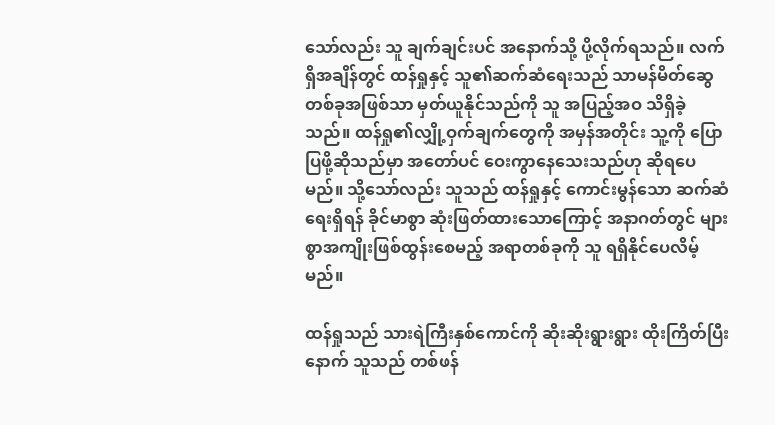သော်လည်း သူ ချက်ချင်းပင် အနောက်သို့ ပို့လိုက်ရသည်။ လက်ရှိအချိန်တွင် ထန်ရှုနှင့် သူ၏ဆက်ဆံရေးသည် သာမန်မိတ်ဆွေတစ်ခုအဖြစ်သာ မှတ်ယူနိုင်သည်ကို သူ အပြည့်အဝ သိရှိခဲ့သည်။ ထန်ရှု၏လျှို့ဝှက်ချက်တွေကို အမှန်အတိုင်း သူ့ကို ပြောပြဖို့ဆိုသည်မှာ အတော်ပင် ဝေးကွာနေသေးသည်ဟု ဆိုရပေမည်။ သို့သော်လည်း သူသည် ထန်ရှုနှင့် ကောင်းမွန်သော ဆက်ဆံရေးရှိရန် ခိုင်မာစွာ ဆုံးဖြတ်ထားသောကြောင့် အနာဂတ်တွင် များစွာအကျိုးဖြစ်ထွန်းစေမည့် အရာတစ်ခုကို သူ ရရှိနိုင်ပေလိမ့်မည်။

ထန်ရှုသည် သားရဲကြီးနှစ်ကောင်ကို ဆိုးဆိုးရွားရွား ထိုးကြိတ်ပြီးနောက် သူသည် တစ်ဖန်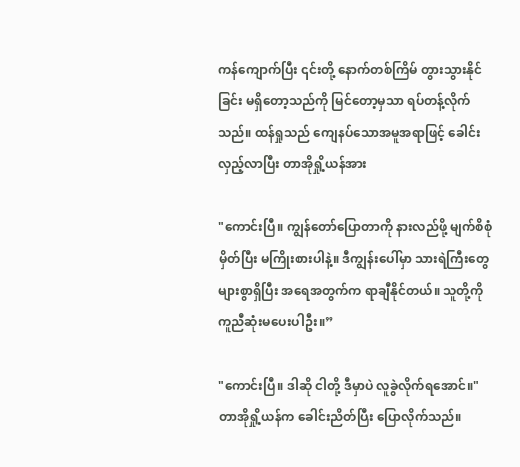ကန်ကျောက်ပြီး ၎င်းတို့ နောက်တစ်ကြိမ် တွားသွားနိုင်ခြင်း မရှိတော့သည်ကို မြင်တော့မှသာ ရပ်တန့်လိုက်သည်။ ထန်ရှုသည် ကျေနပ်သောအမူအရာဖြင့် ခေါင်းလှည့်လာပြီး တာအိုရှို့ယန်အား

"ကောင်းပြီ။ ကျွန်တော်ပြောတာကို နားလည်ဖို့ မျက်စိစုံမှိတ်ပြီး မကြိုးစားပါနဲ့။ ဒီကျွန်းပေါ်မှာ သားရဲကြီးတွေများစွာရှိပြီး အရေအတွက်က ရာချီနိုင်တယ်။ သူတို့ကို ကူညီဆုံးမပေးပါဦး။”

"ကောင်းပြီ။ ဒါဆို ငါတို့ ဒီမှာပဲ လူခွဲလိုက်ရအောင်။" တာအိုရှို့ယန်က ခေါင်းညိတ်ပြီး ပြောလိုက်သည်။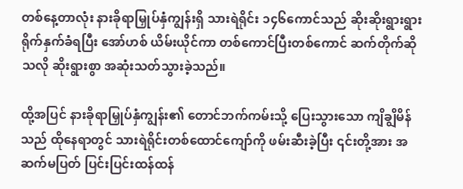တစ်နေ့တာလုံး နားခိုရာမြှုပ်နှံကျွန်းရှိ သားရဲရိုင်း ၁၄၆ကောင်သည် ဆိုးဆိုးရွားရွား ရိုက်နှက်ခံရပြီး အော်ဟစ် ယိမ်းယိုင်ကာ တစ်ကောင်ပြီးတစ်ကောင် ဆက်တိုက်ဆိုသလို ဆိုးရွားစွာ အဆုံးသတ်သွားခဲ့သည်။

ထို့အပြင် နားခိုရာမြှုပ်နှံကျွန်း၏ တောင်ဘက်ကမ်းသို့ ပြေးသွားသော ကျိချွိမိန်သည် ထိုနေရာတွင် သားရဲရိုင်းတစ်ထောင်ကျော်ကို ဖမ်းဆီးခဲ့ပြီး ၎င်းတို့အား အဆက်မပြတ် ပြင်းပြင်းထန်ထန်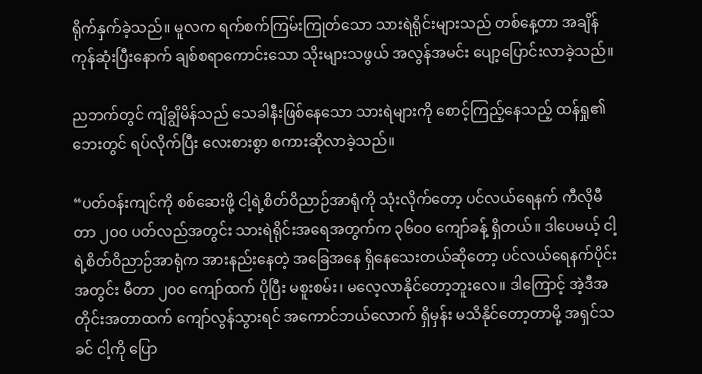ရိုက်နှက်ခဲ့သည်။ မူလက ရက်စက်ကြမ်းကြုတ်သော သားရဲရိုင်းများသည် တစ်နေ့တာ အချိန်ကုန်ဆုံးပြီးနောက် ချစ်စရာကောင်းသော သိုးများသဖွယ် အလွန်အမင်း ပျော့ပြောင်းလာခဲ့သည်။

ညဘက်တွင် ကျိချွိမိန်သည် သေခါနီးဖြစ်နေသော သားရဲများကို စောင့်ကြည့်နေသည့် ထန်ရှု၏ဘေးတွင် ရပ်လိုက်ပြီး လေးစားစွာ စကားဆိုလာခဲ့သည်။

“ပတ်ဝန်းကျင်ကို စစ်ဆေးဖို့ ငါ့ရဲ့စိတ်ဝိညာဉ်အာရုံကို သုံးလိုက်တော့ ပင်လယ်ရေနက် ကီလိုမီတာ ၂၀၀ ပတ်လည်အတွင်း သားရဲရိုင်းအရေအတွက်က ၃၆၀၀ ကျော်ခန့် ရှိတယ်။ ဒါပေမယ့် ငါ့ရဲ့စိတ်ဝိညာဉ်အာရုံက အားနည်းနေတဲ့ အခြေအနေ ရှိနေသေးတယ်ဆိုတော့ ပင်လယ်ရေနက်ပိုင်းအတွင်း မီတာ ၂၀၀ ကျော်ထက် ပိုပြီး မစူးစမ်း၊ မလေ့လာနိုင်တော့ဘူးလေ။ ဒါကြောင့် အဲ့ဒီအတိုင်းအတာထက် ကျော်လွန်သွားရင် အကောင်ဘယ်လောက် ရှိမှန်း မသိနိုင်တော့တာမို့ အရှင်သခင် ငါ့ကို ပြော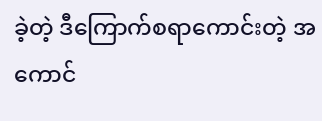ခဲ့တဲ့ ဒီကြောက်စရာကောင်းတဲ့ အကောင်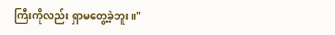ကြီးကိုလည်း ရှာမတွေ့ခဲ့ဘူး။"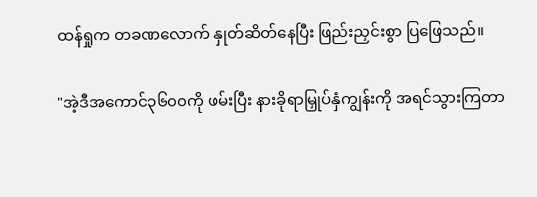ထန်ရှုက တခဏလောက် နှုတ်ဆိတ်နေပြီး ဖြည်းညှင်းစွာ ပြဖြေသည်။

"အဲ့ဒီအကောင်၃၆၀၀ကို ဖမ်းပြီး နားခိုရာမြှုပ်နှံကျွန်းကို အရင်သွားကြတာ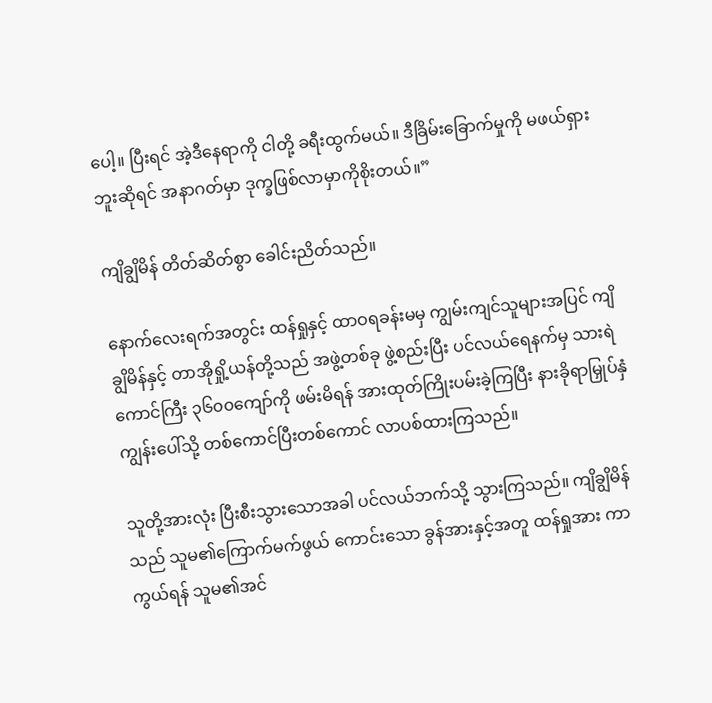ပေါ့။ ပြီးရင် အဲ့ဒီနေရာကို ငါတို့ ခရီးထွက်မယ်။ ဒီခြိမ်းခြောက်မှုကို မဖယ်ရှားဘူးဆိုရင် အနာဂတ်မှာ ဒုက္ခဖြစ်လာမှာကိုစိုးတယ်။”

ကျိချွိမိန် တိတ်ဆိတ်စွာ ခေါင်းညိတ်သည်။

နောက်လေးရက်အတွင်း ထန်ရှုနှင့် ထာဝရခန်းမမှ ကျွမ်းကျင်သူများအပြင် ကျိချွိမိန်နှင့် တာအိုရှို့ယန်တို့သည် အဖွဲ့တစ်ခု ဖွဲ့စည်းပြီး ပင်လယ်ရေနက်မှ သားရဲကောင်ကြီး ၃၆၀၀ကျော်ကို ဖမ်းမိရန် အားထုတ်ကြိုးပမ်းခဲ့ကြပြီး နားခိုရာမြှုပ်နှံကျွန်းပေါ်သို့ တစ်ကောင်ပြီးတစ်ကောင် လာပစ်ထားကြသည်။

သူတို့အားလုံး ပြီးစီးသွားသောအခါ ပင်လယ်ဘက်သို့ သွားကြသည်။ ကျိချွိမိန်သည် သူမ၏ကြောက်မက်ဖွယ် ကောင်းသော ခွန်အားနှင့်အတူ ထန်ရှုအား ကာကွယ်ရန် သူမ၏အင်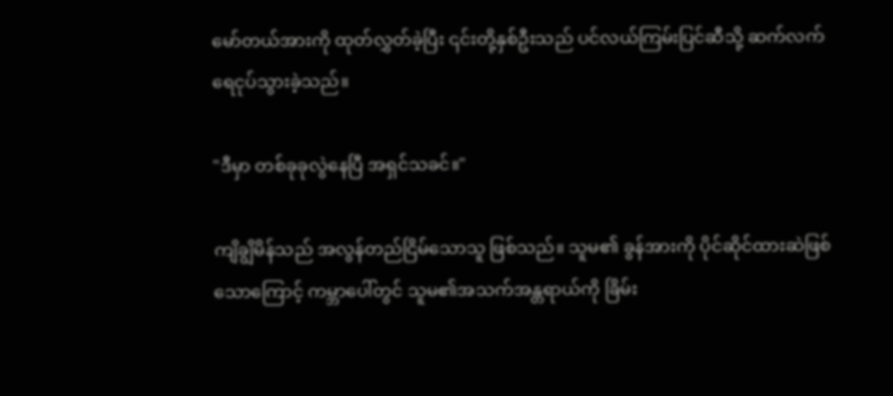မော်တယ်အားကို ထုတ်လွှတ်ခဲ့ပြီး ၎င်းတို့နှစ်ဦးသည် ပင်လယ်ကြမ်းပြင်ဆီသို့ ဆက်လက် ရေငုပ်သွားခဲ့သည်။

"ဒီမှာ တစ်ခုခုလွဲနေပြီ အရှင်သခင်။"

ကျိချွိမိန်သည် အလွန်တည်ငြိမ်သောသူ ဖြစ်သည်။ သူမ၏ ခွန်အားကို ပိုင်ဆိုင်ထားဆဲဖြစ်သောကြောင့် ကမ္ဘာပေါ်တွင် သူမ၏အသက်အန္တရာယ်ကို ခြိမ်း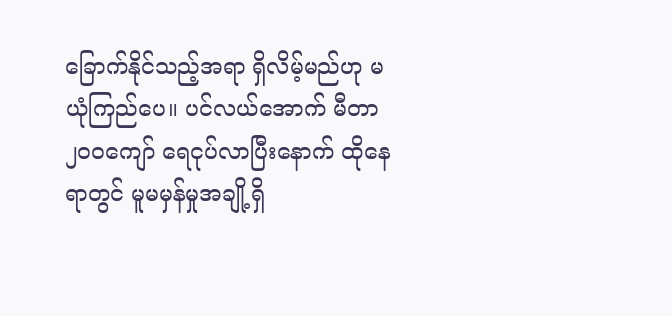ခြောက်နိုင်သည့်အရာ ရှိလိမ့်မည်ဟု မယုံကြည်ပေ။ ပင်လယ်အောက် မီတာ ၂၀၀ကျော် ရေငုပ်လာပြီးနောက် ထိုနေရာတွင် မူမမှန်မှုအချို့ရှိ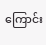ကြောင်း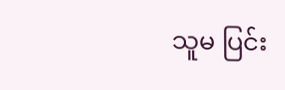သူမ ပြင်း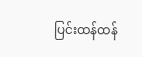ပြင်းထန်ထန်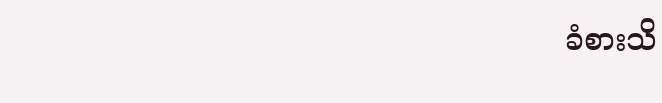ခံစားသိ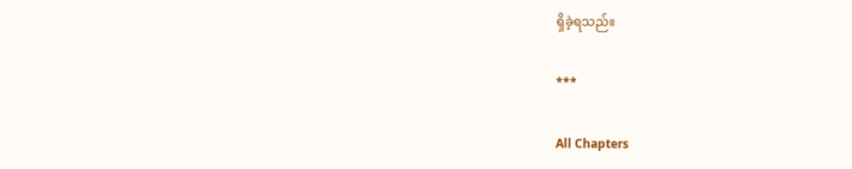ရှိခဲ့ရသည်။

***

All Chapters